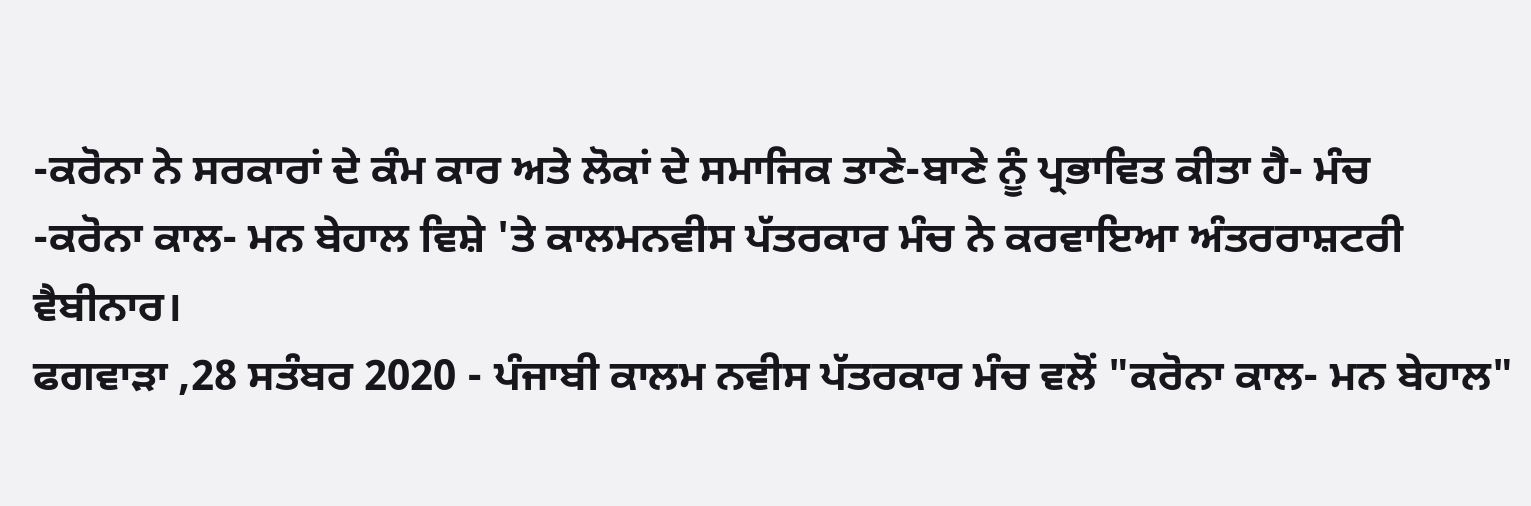-ਕਰੋਨਾ ਨੇ ਸਰਕਾਰਾਂ ਦੇ ਕੰਮ ਕਾਰ ਅਤੇ ਲੋਕਾਂ ਦੇ ਸਮਾਜਿਕ ਤਾਣੇ-ਬਾਣੇ ਨੂੰ ਪ੍ਰਭਾਵਿਤ ਕੀਤਾ ਹੈ- ਮੰਚ
-ਕਰੋਨਾ ਕਾਲ- ਮਨ ਬੇਹਾਲ ਵਿਸ਼ੇ 'ਤੇ ਕਾਲਮਨਵੀਸ ਪੱਤਰਕਾਰ ਮੰਚ ਨੇ ਕਰਵਾਇਆ ਅੰਤਰਰਾਸ਼ਟਰੀ ਵੈਬੀਨਾਰ।
ਫਗਵਾੜਾ ,28 ਸਤੰਬਰ 2020 - ਪੰਜਾਬੀ ਕਾਲਮ ਨਵੀਸ ਪੱਤਰਕਾਰ ਮੰਚ ਵਲੋਂ "ਕਰੋਨਾ ਕਾਲ- ਮਨ ਬੇਹਾਲ"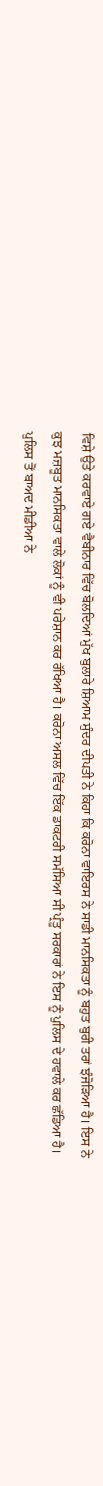ਵਿਸ਼ੇ ਉਤੇ ਕਰਵਾਏ ਗਏ ਵੈਬੀਨਾਰ ਵਿੱਚ ਬੋਲਦਿਆਂ ਮੁੱਖ ਬੁਲਾਰੇ ਸ਼ਿਆਮ ਸੁੰਦਰ ਦੀਪਤੀ ਨੇ ਕਿਹਾ ਕਿ ਕਰੋਨਾ ਵਾਇਰਸ ਨੇ ਸਾਡੀ ਮਾਨਸਿਕਤਾ ਨੂੰ ਬਹੁਤ ਬੁਰੀ ਤਰਾਂ ਝੰਜੋੜਿਆ ਹੈ। ਇਸ ਨੇ ਕੁਝ ਮਜ਼ਬੂਤ ਮਾਨਸਿਕਤਾ ਵਾਲੇ ਲੋਕਾਂ ਨੂੰ ਵੀ ਪਰੇਸ਼ਾਨ ਕਰ ਰੱਖਿਆ ਹੈ। ਕਰੋਨਾ ਅਸਲ ਵਿੱਚ ਇੱਕ ਡਾਕਟਰੀ ਸਮੱਸਿਆ ਸੀ ਪ੍ਰੰਤੂ ਸਰਕਾਰਾਂ ਨੇ ਇਸ ਨੂੰ ਪੁਲਿਸ ਦੇ ਹਵਾਲੇ ਕਰ ਛੱਡਿਆ ਹੈ। ਪੁਲਿਸ ਤੋਂ ਬਾਅਦ ਮੀਡੀਆ ਨੇ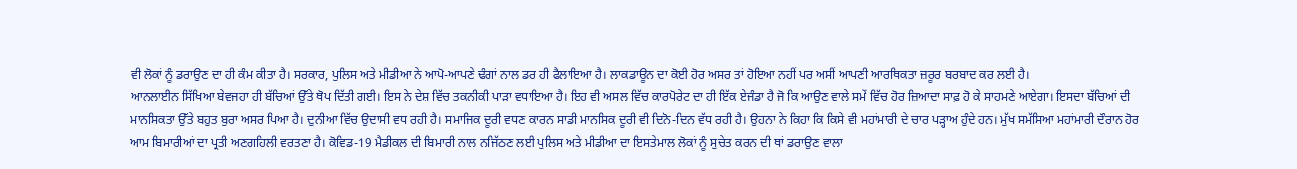ਵੀ ਲੋਕਾਂ ਨੂੰ ਡਰਾਉਣ ਦਾ ਹੀ ਕੰਮ ਕੀਤਾ ਹੈ। ਸਰਕਾਰ, ਪੁਲਿਸ ਅਤੇ ਮੀਡੀਆ ਨੇ ਆਪੋ-ਆਪਣੇ ਢੰਗਾਂ ਨਾਲ ਡਰ ਹੀ ਫੈਲਾਇਆ ਹੈ। ਲਾਕਡਾਊਨ ਦਾ ਕੋਈ ਹੋਰ ਅਸਰ ਤਾਂ ਹੋਇਆ ਨਹੀਂ ਪਰ ਅਸੀਂ ਆਪਣੀ ਆਰਥਿਕਤਾ ਜ਼ਰੂਰ ਬਰਬਾਦ ਕਰ ਲਈ ਹੈ।
ਆਨਲਾਈਨ ਸਿੱਖਿਆ ਬੇਵਜਹਾ ਹੀ ਬੱਚਿਆਂ ਉੱਤੇ ਥੋਪ ਦਿੱਤੀ ਗਈ। ਇਸ ਨੇ ਦੇਸ਼ ਵਿੱਚ ਤਕਨੀਕੀ ਪਾੜਾ ਵਧਾਇਆ ਹੈ। ਇਹ ਵੀ ਅਸਲ ਵਿੱਚ ਕਾਰਪੋਰੇਟ ਦਾ ਹੀ ਇੱਕ ਏਜੰਡਾ ਹੈ ਜੋ ਕਿ ਆਉਣ ਵਾਲੇ ਸਮੇਂ ਵਿੱਚ ਹੋਰ ਜ਼ਿਆਦਾ ਸਾਫ਼ ਹੋ ਕੇ ਸਾਹਮਣੇ ਆਏਗਾ। ਇਸਦਾ ਬੱਚਿਆਂ ਦੀ ਮਾਨਸਿਕਤਾ ਉੱਤੇ ਬਹੁਤ ਬੁਰਾ ਅਸਰ ਪਿਆ ਹੈ। ਦੁਨੀਆ ਵਿੱਚ ਉਦਾਸੀ ਵਧ ਰਹੀ ਹੈ। ਸਮਾਜਿਕ ਦੂਰੀ ਵਧਣ ਕਾਰਨ ਸਾਡੀ ਮਾਨਸਿਕ ਦੂਰੀ ਵੀ ਦਿਨੋ-ਦਿਨ ਵੱਧ ਰਹੀ ਹੈ। ਉਹਨਾ ਨੇ ਕਿਹਾ ਕਿ ਕਿਸੇ ਵੀ ਮਹਾਂਮਾਰੀ ਦੇ ਚਾਰ ਪੜ੍ਹਾਅ ਹੁੰਦੇ ਹਨ। ਮੁੱਖ ਸਮੱਸਿਆ ਮਹਾਂਮਾਰੀ ਦੌਰਾਨ ਹੋਰ ਆਮ ਬਿਮਾਰੀਆਂ ਦਾ ਪ੍ਰਤੀ ਅਣਗਹਿਲੀ ਵਰਤਣਾ ਹੈ। ਕੋਵਿਡ-19 ਮੈਡੀਕਲ ਦੀ ਬਿਮਾਰੀ ਨਾਲ ਨਜਿੱਠਣ ਲਈ ਪੁਲਿਸ ਅਤੇ ਮੀਡੀਆ ਦਾ ਇਸਤੇਮਾਲ ਲੋਕਾਂ ਨੂੰ ਸੁਚੇਤ ਕਰਨ ਦੀ ਥਾਂ ਡਰਾਉਣ ਵਾਲਾ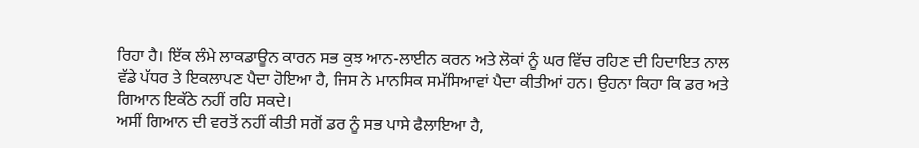ਰਿਹਾ ਹੈ। ਇੱਕ ਲੰਮੇ ਲਾਕਡਾਊਨ ਕਾਰਨ ਸਭ ਕੁਝ ਆਨ-ਲਾਈਨ ਕਰਨ ਅਤੇ ਲੋਕਾਂ ਨੂੰ ਘਰ ਵਿੱਚ ਰਹਿਣ ਦੀ ਹਿਦਾਇਤ ਨਾਲ ਵੱਡੇ ਪੱਧਰ ਤੇ ਇਕਲਾਪਣ ਪੈਦਾ ਹੋਇਆ ਹੈ, ਜਿਸ ਨੇ ਮਾਨਸਿਕ ਸਮੱਸਿਆਵਾਂ ਪੈਦਾ ਕੀਤੀਆਂ ਹਨ। ਉਹਨਾ ਕਿਹਾ ਕਿ ਡਰ ਅਤੇ ਗਿਆਨ ਇਕੱਠੇ ਨਹੀਂ ਰਹਿ ਸਕਦੇ।
ਅਸੀਂ ਗਿਆਨ ਦੀ ਵਰਤੋਂ ਨਹੀਂ ਕੀਤੀ ਸਗੋਂ ਡਰ ਨੂੰ ਸਭ ਪਾਸੇ ਫੈਲਾਇਆ ਹੈ,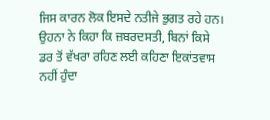ਜਿਸ ਕਾਰਨ ਲੋਕ ਇਸਦੇ ਨਤੀਜੇ ਭੁਗਤ ਰਹੇ ਹਨ। ਉਹਨਾ ਨੇ ਕਿਹਾ ਕਿ ਜ਼ਬਰਦਸਤੀ, ਬਿਨਾਂ ਕਿਸੇ ਡਰ ਤੋਂ ਵੱਖਰਾ ਰਹਿਣ ਲਈ ਕਹਿਣਾ ਇਕਾਂਤਵਾਸ ਨਹੀਂ ਹੁੰਦਾ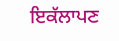ਇਕੱਲਾਪਣ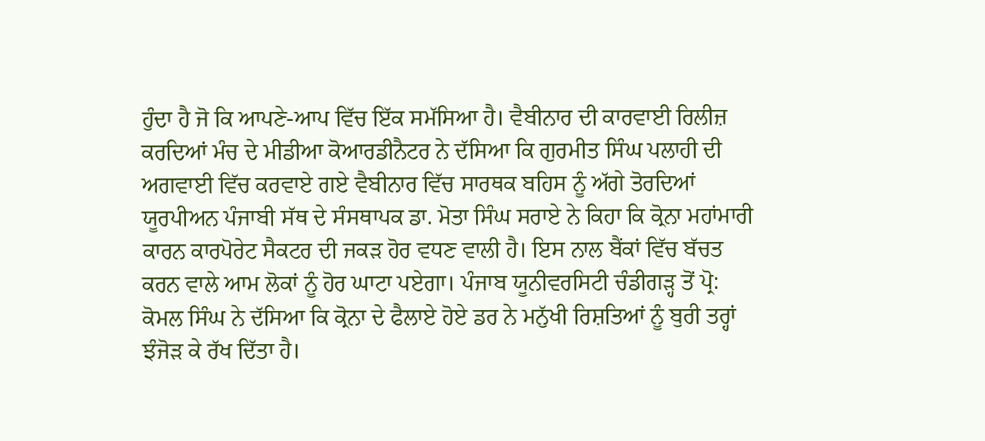ਹੁੰਦਾ ਹੈ ਜੋ ਕਿ ਆਪਣੇ-ਆਪ ਵਿੱਚ ਇੱਕ ਸਮੱਸਿਆ ਹੈ। ਵੈਬੀਨਾਰ ਦੀ ਕਾਰਵਾਈ ਰਿਲੀਜ਼ ਕਰਦਿਆਂ ਮੰਚ ਦੇ ਮੀਡੀਆ ਕੋਆਰਡੀਨੈਟਰ ਨੇ ਦੱਸਿਆ ਕਿ ਗੁਰਮੀਤ ਸਿੰਘ ਪਲਾਹੀ ਦੀ ਅਗਵਾਈ ਵਿੱਚ ਕਰਵਾਏ ਗਏ ਵੈਬੀਨਾਰ ਵਿੱਚ ਸਾਰਥਕ ਬਹਿਸ ਨੂੰ ਅੱਗੇ ਤੋਰਦਿਆਂ ਯੂਰਪੀਅਨ ਪੰਜਾਬੀ ਸੱਥ ਦੇ ਸੰਸਥਾਪਕ ਡਾ. ਮੋਤਾ ਸਿੰਘ ਸਰਾਏ ਨੇ ਕਿਹਾ ਕਿ ਕ੍ਰੋਨਾ ਮਹਾਂਮਾਰੀ ਕਾਰਨ ਕਾਰਪੋਰੇਟ ਸੈਕਟਰ ਦੀ ਜਕੜ ਹੋਰ ਵਧਣ ਵਾਲੀ ਹੈ। ਇਸ ਨਾਲ ਬੈਂਕਾਂ ਵਿੱਚ ਬੱਚਤ ਕਰਨ ਵਾਲੇ ਆਮ ਲੋਕਾਂ ਨੂੰ ਹੋਰ ਘਾਟਾ ਪਏਗਾ। ਪੰਜਾਬ ਯੂਨੀਵਰਸਿਟੀ ਚੰਡੀਗੜ੍ਹ ਤੋਂ ਪ੍ਰੋ: ਕੋਮਲ ਸਿੰਘ ਨੇ ਦੱਸਿਆ ਕਿ ਕ੍ਰੋਨਾ ਦੇ ਫੈਲਾਏ ਹੋਏ ਡਰ ਨੇ ਮਨੁੱਖੀ ਰਿਸ਼ਤਿਆਂ ਨੂੰ ਬੁਰੀ ਤਰ੍ਹਾਂ ਝੰਜੋੜ ਕੇ ਰੱਖ ਦਿੱਤਾ ਹੈ।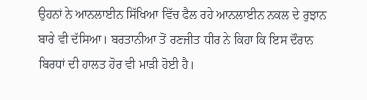ਉਹਨਾਂ ਨੇ ਆਨਲਾਈਨ ਸਿੱਖਿਆ ਵਿੱਚ ਫੈਲ ਰਹੇ ਆਨਲਾਈਨ ਨਕਲ ਦੇ ਰੁਝਾਨ ਬਾਰੇ ਵੀ ਦੱਸਿਆ। ਬਰਤਾਨੀਆ ਤੋਂ ਰਣਜੀਤ ਧੀਰ ਨੇ ਕਿਹਾ ਕਿ ਇਸ ਦੌਰਾਨ ਬਿਰਧਾਂ ਦੀ ਹਾਲਤ ਹੋਰ ਵੀ ਮਾੜੀ ਹੋਈ ਹੈ।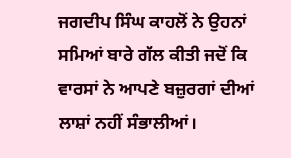ਜਗਦੀਪ ਸਿੰਘ ਕਾਹਲੋਂ ਨੇ ਉਹਨਾਂ ਸਮਿਆਂ ਬਾਰੇ ਗੱਲ ਕੀਤੀ ਜਦੋਂ ਕਿ ਵਾਰਸਾਂ ਨੇ ਆਪਣੇ ਬਜ਼ੁਰਗਾਂ ਦੀਆਂ ਲਾਸ਼ਾਂ ਨਹੀਂ ਸੰਭਾਲੀਆਂ।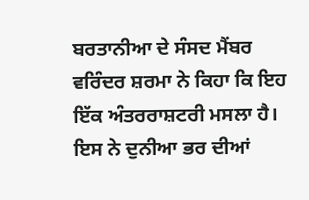ਬਰਤਾਨੀਆ ਦੇ ਸੰਸਦ ਮੈਂਬਰ ਵਰਿੰਦਰ ਸ਼ਰਮਾ ਨੇ ਕਿਹਾ ਕਿ ਇਹ ਇੱਕ ਅੰਤਰਰਾਸ਼ਟਰੀ ਮਸਲਾ ਹੈ। ਇਸ ਨੇ ਦੁਨੀਆ ਭਰ ਦੀਆਂ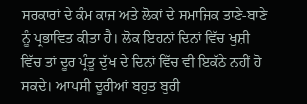ਸਰਕਾਰਾਂ ਦੇ ਕੰਮ ਕਾਜ ਅਤੇ ਲੋਕਾਂ ਦੇ ਸਮਾਜਿਕ ਤਾਣੇ-ਬਾਣੇ ਨੂੰ ਪ੍ਰਭਾਵਿਤ ਕੀਤਾ ਹੈ। ਲੋਕ ਇਹਨਾਂ ਦਿਨਾਂ ਵਿੱਚ ਖੁਸ਼ੀ ਵਿੱਚ ਤਾਂ ਦੂਰ ਪ੍ਰੰਤੂ ਦੁੱਖ ਦੇ ਦਿਨਾਂ ਵਿੱਚ ਵੀ ਇਕੱਠੇ ਨਹੀਂ ਹੋ ਸਕਦੇ। ਆਪਸੀ ਦੂਰੀਆਂ ਬਹੁਤ ਬੁਰੀ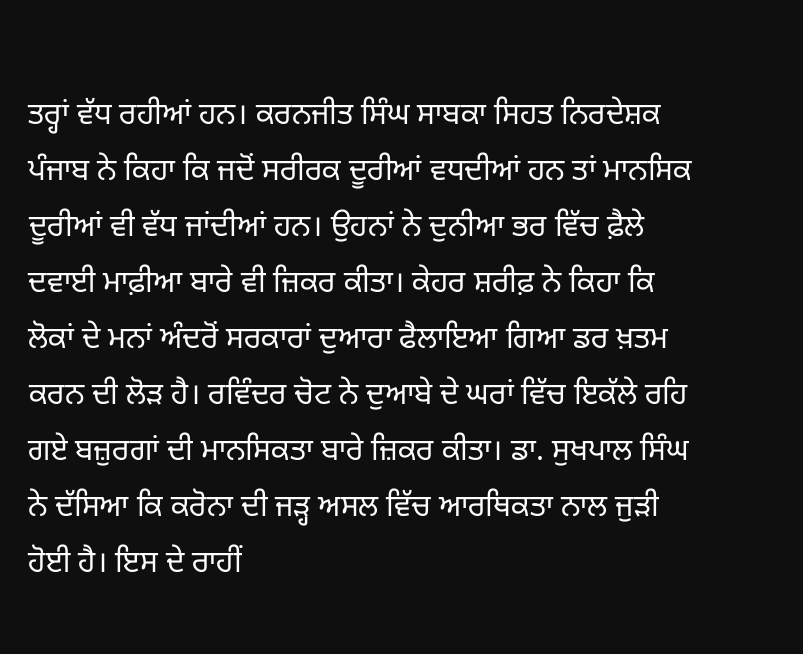ਤਰ੍ਹਾਂ ਵੱਧ ਰਹੀਆਂ ਹਨ। ਕਰਨਜੀਤ ਸਿੰਘ ਸਾਬਕਾ ਸਿਹਤ ਨਿਰਦੇਸ਼ਕ ਪੰਜਾਬ ਨੇ ਕਿਹਾ ਕਿ ਜਦੋਂ ਸਰੀਰਕ ਦੂਰੀਆਂ ਵਧਦੀਆਂ ਹਨ ਤਾਂ ਮਾਨਸਿਕ ਦੂਰੀਆਂ ਵੀ ਵੱਧ ਜਾਂਦੀਆਂ ਹਨ। ਉਹਨਾਂ ਨੇ ਦੁਨੀਆ ਭਰ ਵਿੱਚ ਫ਼ੈਲੇ ਦਵਾਈ ਮਾਫ਼ੀਆ ਬਾਰੇ ਵੀ ਜ਼ਿਕਰ ਕੀਤਾ। ਕੇਹਰ ਸ਼ਰੀਫ਼ ਨੇ ਕਿਹਾ ਕਿ ਲੋਕਾਂ ਦੇ ਮਨਾਂ ਅੰਦਰੋਂ ਸਰਕਾਰਾਂ ਦੁਆਰਾ ਫੈਲਾਇਆ ਗਿਆ ਡਰ ਖ਼ਤਮ ਕਰਨ ਦੀ ਲੋੜ ਹੈ। ਰਵਿੰਦਰ ਚੋਟ ਨੇ ਦੁਆਬੇ ਦੇ ਘਰਾਂ ਵਿੱਚ ਇਕੱਲੇ ਰਹਿ ਗਏ ਬਜ਼ੁਰਗਾਂ ਦੀ ਮਾਨਸਿਕਤਾ ਬਾਰੇ ਜ਼ਿਕਰ ਕੀਤਾ। ਡਾ. ਸੁਖਪਾਲ ਸਿੰਘ ਨੇ ਦੱਸਿਆ ਕਿ ਕਰੋਨਾ ਦੀ ਜੜ੍ਹ ਅਸਲ ਵਿੱਚ ਆਰਥਿਕਤਾ ਨਾਲ ਜੁੜੀ ਹੋਈ ਹੈ। ਇਸ ਦੇ ਰਾਹੀਂ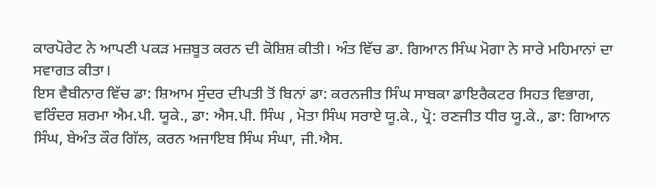ਕਾਰਪੋਰੇਟ ਨੇ ਆਪਣੀ ਪਕੜ ਮਜ਼ਬੂਤ ਕਰਨ ਦੀ ਕੋਸ਼ਿਸ਼ ਕੀਤੀ। ਅੰਤ ਵਿੱਚ ਡਾ. ਗਿਆਨ ਸਿੰਘ ਮੋਗਾ ਨੇ ਸਾਰੇ ਮਹਿਮਾਨਾਂ ਦਾ ਸਵਾਗਤ ਕੀਤਾ।
ਇਸ ਵੈਬੀਨਾਰ ਵਿੱਚ ਡਾ: ਸ਼ਿਆਮ ਸੁੰਦਰ ਦੀਪਤੀ ਤੋਂ ਬਿਨਾਂ ਡਾ: ਕਰਨਜੀਤ ਸਿੰਘ ਸਾਬਕਾ ਡਾਇਰੈਕਟਰ ਸਿਹਤ ਵਿਭਾਗ, ਵਰਿੰਦਰ ਸ਼ਰਮਾ ਐਮ.ਪੀ. ਯੂਕੇ., ਡਾ: ਐਸ.ਪੀ. ਸਿੰਘ , ਮੋਤਾ ਸਿੰਘ ਸਰਾਏ ਯੂ.ਕੇ., ਪ੍ਰੋ: ਰਣਜੀਤ ਧੀਰ ਯੂ.ਕੇ., ਡਾ: ਗਿਆਨ ਸਿੰਘ, ਬੇਅੰਤ ਕੌਰ ਗਿੱਲ, ਕਰਨ ਅਜਾਇਬ ਸਿੰਘ ਸੰਘਾ, ਜੀ.ਐਸ.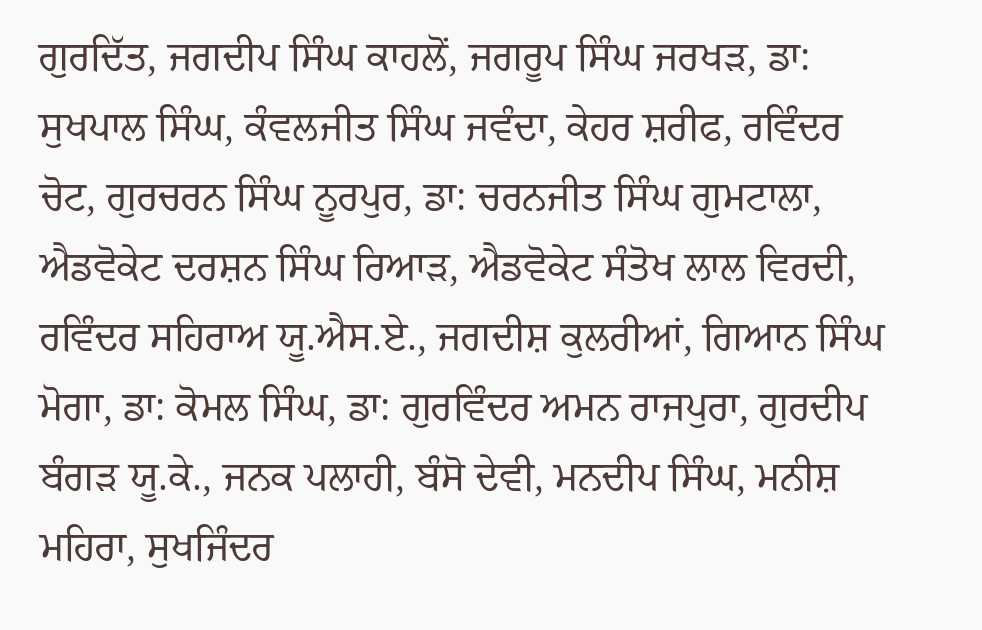ਗੁਰਦਿੱਤ, ਜਗਦੀਪ ਸਿੰਘ ਕਾਹਲੋਂ, ਜਗਰੂਪ ਸਿੰਘ ਜਰਖੜ, ਡਾ: ਸੁਖਪਾਲ ਸਿੰਘ, ਕੰਵਲਜੀਤ ਸਿੰਘ ਜਵੰਦਾ, ਕੇਹਰ ਸ਼ਰੀਫ, ਰਵਿੰਦਰ ਚੋਟ, ਗੁਰਚਰਨ ਸਿੰਘ ਨੂਰਪੁਰ, ਡਾ: ਚਰਨਜੀਤ ਸਿੰਘ ਗੁਮਟਾਲਾ, ਐਡਵੋਕੇਟ ਦਰਸ਼ਨ ਸਿੰਘ ਰਿਆੜ, ਐਡਵੋਕੇਟ ਸੰਤੋਖ ਲਾਲ ਵਿਰਦੀ, ਰਵਿੰਦਰ ਸਹਿਰਾਅ ਯੂ.ਐਸ.ਏ., ਜਗਦੀਸ਼ ਕੁਲਰੀਆਂ, ਗਿਆਨ ਸਿੰਘ ਮੋਗਾ, ਡਾ: ਕੋਮਲ ਸਿੰਘ, ਡਾ: ਗੁਰਵਿੰਦਰ ਅਮਨ ਰਾਜਪੁਰਾ, ਗੁਰਦੀਪ ਬੰਗੜ ਯੂ.ਕੇ., ਜਨਕ ਪਲਾਹੀ, ਬੰਸੋ ਦੇਵੀ, ਮਨਦੀਪ ਸਿੰਘ, ਮਨੀਸ਼ ਮਹਿਰਾ, ਸੁਖਜਿੰਦਰ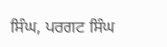ਸਿੰਘ, ਪਰਗਟ ਸਿੰਘ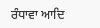ਰੰਧਾਵਾ ਆਦਿ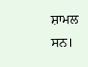ਸ਼ਾਮਲ ਸਨ।